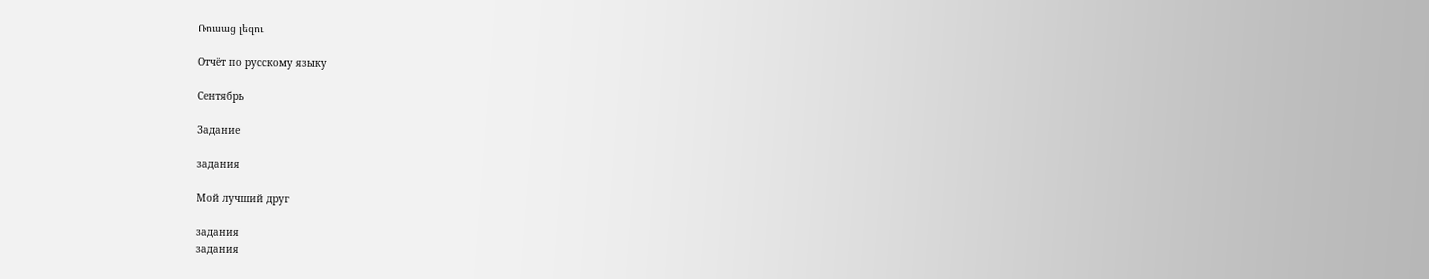Ռուսաց լեզու

Отчёт по русскому языку

Сентябрь

Задание

задания

Мой лучший друг

задания
задания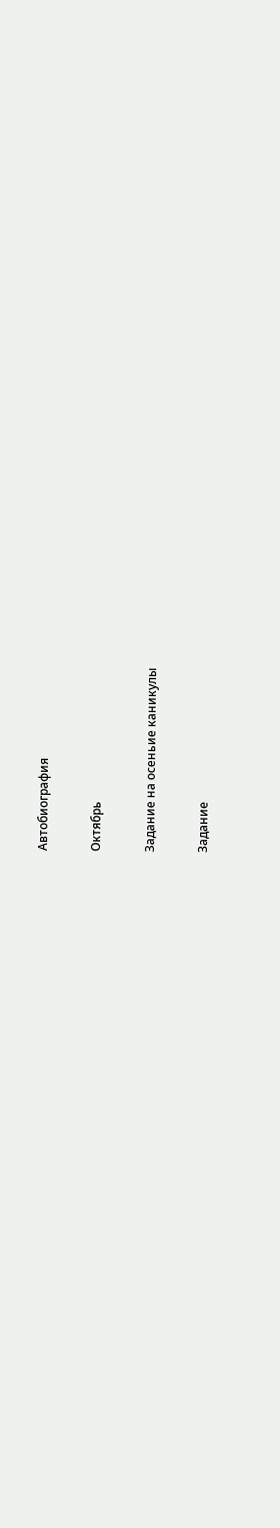Автобиография

Октябрь

Задание на осеньие каникулы

Задание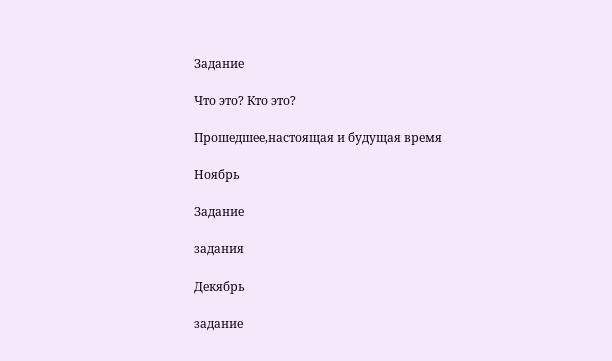Задание

Что это? Кто это?

Прошедшее,настоящая и будущая время

Ноябрь

Задание

задания

Декябрь

задание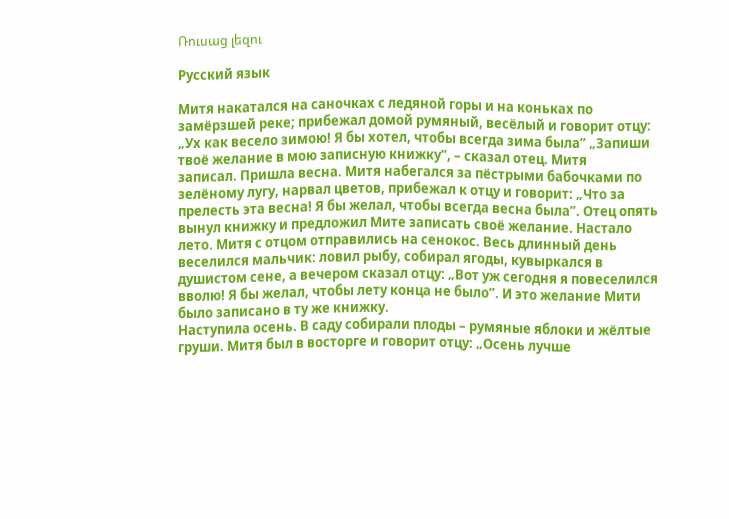Ռուսաց լեզու

Русский язык

Митя накатался на саночках с ледяной горы и на коньках по замёрзшей реке; прибежал домой румяный, весёлый и говорит отцу: „Ух как весело зимою! Я бы хотел, чтобы всегда зима была” „Запиши твоё желание в мою записную книжку”, – сказал отец. Митя
записал. Пришла весна. Митя набегался за пёстрыми бабочками по зелёному лугу, нарвал цветов, прибежал к отцу и говорит: „Что за прелесть эта весна! Я бы желал, чтобы всегда весна была”. Отец опять вынул книжку и предложил Мите записать своё желание. Настало лето. Митя с отцом отправились на сенокос. Весь длинный день веселился мальчик: ловил рыбу, собирал ягоды, кувыркался в душистом сене, а вечером сказал отцу: „Вот уж сегодня я повеселился вволю! Я бы желал, чтобы лету конца не было”. И это желание Мити было записано в ту же книжку.
Наступила осень. В саду собирали плоды – румяные яблоки и жёлтые груши. Митя был в восторге и говорит отцу: „Осень лучше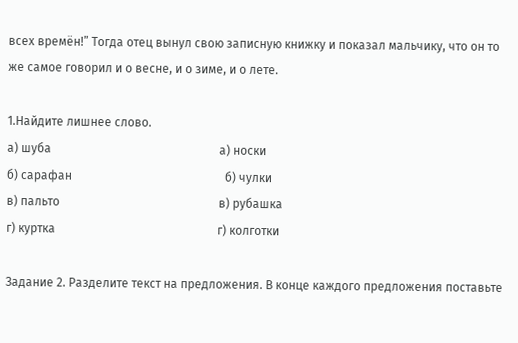всех времён!” Тогда отец вынул свою записную книжку и показал мальчику, что он то же самое говорил и о весне, и о зиме, и о лете.

1.Найдите лишнее слово.
а) шуба                                                        а) носки
б) сарафан                                                   б) чулки
в) пальто                                                     в) рубашка
г) куртка                                                      г) колготки

Задание 2. Разделите текст на предложения. В конце каждого предложения поставьте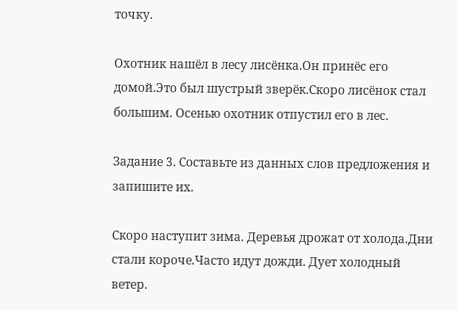точку.

Охотник нашёл в лесу лисёнка.Он принёс его домой.Это был шустрый зверёк.Скоро лисёнок стал большим. Осенью охотник отпустил его в лес.

Задание 3. Составьте из данных слов предложения и запишите их.

Скоро наступит зима. Деревья дрожат от холода.Дни стали короче.Часто идут дожди. Дует холодный ветер.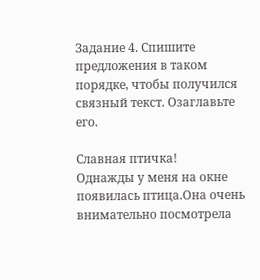Задание 4. Спишите предложения в таком порядке, чтобы получился связный текст. Озаглавьте его.

Славная птичка!
Однажды у меня на окне появилась птица.Она очень внимательно посмотрела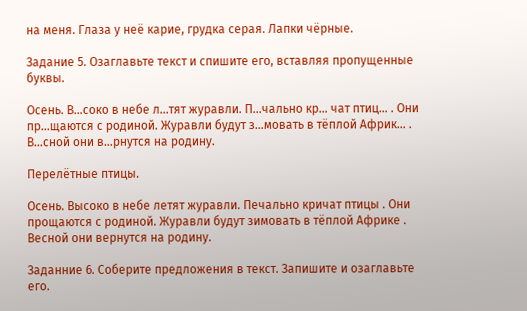на меня. Глаза у неё карие, грудка серая. Лапки чёрные.

Задание 5. Озаглавьте текст и спишите его, вставляя пропущенные буквы.

Осень. В…соко в небе л…тят журавли. П…чально кр… чат птиц… . Они пр…щаются с родиной. Журавли будут з…мовать в тёплой Африк… . В…сной они в…рнутся на родину.

Перелётные птицы.

Осень. Высоко в небе летят журавли. Печально кричат птицы . Они прощаются с родиной. Журавли будут зимовать в тёплой Африке . Весной они вернутся на родину.

Заданние 6. Соберите предложения в текст. Запишите и озаглавьте его.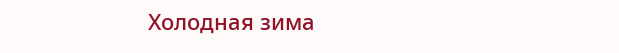Холодная зима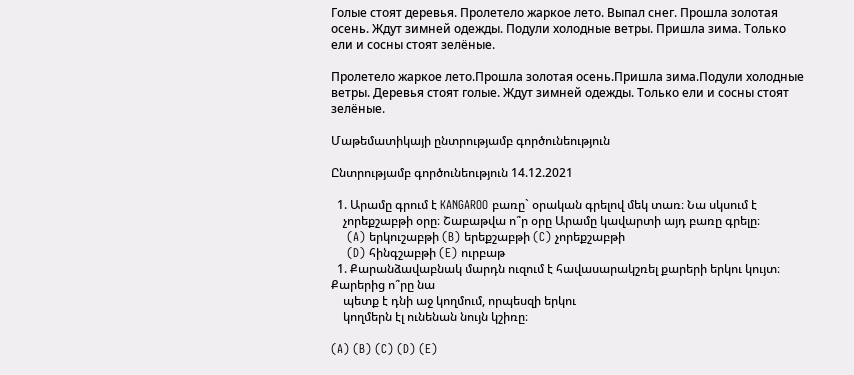Голые стоят деревья. Пролетело жаркое лето. Выпал снег. Прошла золотая осень. Ждут зимней одежды. Подули холодные ветры. Пришла зима. Только ели и сосны стоят зелёные.

Пролетело жаркое лето.Прошла золотая осень.Пришла зима.Подули холодные ветры. Деревья стоят голые. Ждут зимней одежды. Только ели и сосны стоят зелёные.

Մաթեմատիկայի ընտրությամբ գործունեություն

Ընտրությամբ գործունեություն 14.12.2021

  1. Արամը գրում է KANGAROO բառը` օրական գրելով մեկ տառ։ Նա սկսում է
    չորեքշաբթի օրը։ Շաբաթվա ո՞ր օրը Արամը կավարտի այդ բառը գրելը։
    (A) երկուշաբթի (B) երեքշաբթի (C) չորեքշաբթի
    (D) հինգշաբթի (E) ուրբաթ
  1. Քարանձավաբնակ մարդն ուզում է հավասարակշռել քարերի երկու կույտ։ Քարերից ո՞րը նա
    պետք է դնի աջ կողմում, որպեսզի երկու
    կողմերն էլ ունենան նույն կշիռը։

(A) (B) (C) (D) (E)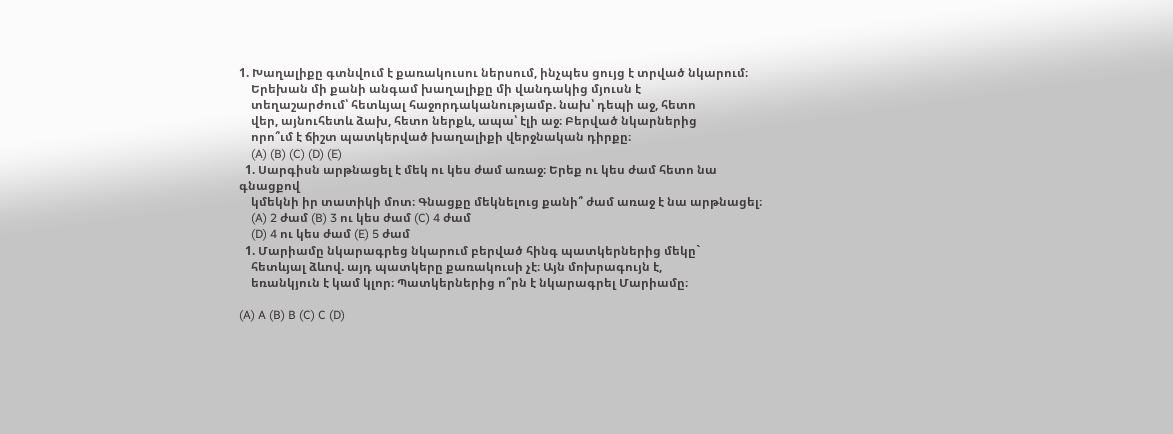1. Խաղալիքը գտնվում է քառակուսու ներսում, ինչպես ցույց է տրված նկարում։
    Երեխան մի քանի անգամ խաղալիքը մի վանդակից մյուսն է
    տեղաշարժում՝ հետևյալ հաջորդականությամբ. նախ՝ դեպի աջ, հետո
    վեր, այնուհետև ձախ, հետո ներքև, ապա՝ էլի աջ։ Բերված նկարներից
    որո՞ւմ է ճիշտ պատկերված խաղալիքի վերջնական դիրքը։
    (A) (B) (C) (D) (E)
  1. Սարգիսն արթնացել է մեկ ու կես ժամ առաջ։ Երեք ու կես ժամ հետո նա գնացքով
    կմեկնի իր տատիկի մոտ։ Գնացքը մեկնելուց քանի՞ ժամ առաջ է նա արթնացել։
    (A) 2 ժամ (B) 3 ու կես ժամ (C) 4 ժամ
    (D) 4 ու կես ժամ (E) 5 ժամ
  1. Մարիամը նկարագրեց նկարում բերված հինգ պատկերներից մեկը`
    հետևյալ ձևով. այդ պատկերը քառակուսի չէ։ Այն մոխրագույն է,
    եռանկյուն է կամ կլոր։ Պատկերներից ո՞րն է նկարագրել Մարիամը։

(A) A (B) B (C) C (D)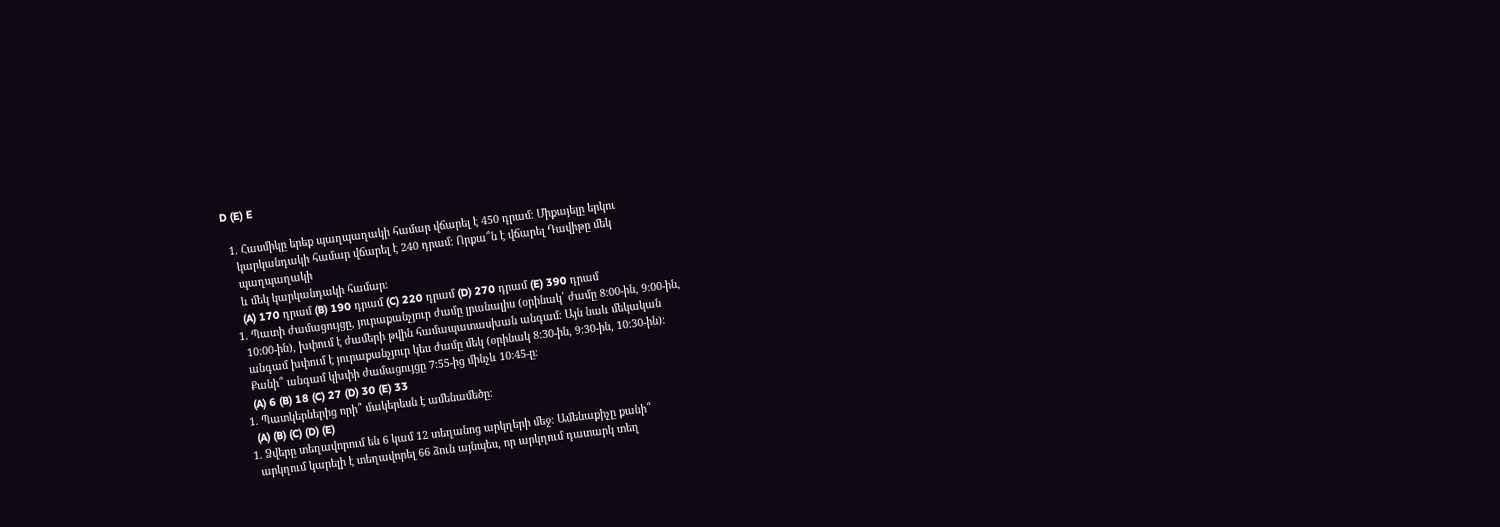D (E) E

  1. Հասմիկը երեք պաղպաղակի համար վճարել է 450 դրամ։ Միքայելը երկու
    կարկանդակի համար վճարել է 240 դրամ։ Որքա՞ն է վճարել Դավիթը մեկ
    պաղպաղակի
    և մեկ կարկանդակի համար։
    (A) 170 դրամ (B) 190 դրամ (C) 220 դրամ (D) 270 դրամ (E) 390 դրամ
  1. Պատի ժամացույցը, յուրաքանչյուր ժամը լրանալիս (օրինակ՝ ժամը 8:00-ին, 9:00-ին,
    10:00-ին), խփում է ժամերի թվին համապատասխան անգամ։ Այն նաև մեկական
    անգամ խփում է յուրաքանչյուր կես ժամը մեկ (օրինակ 8:30-ին, 9:30-ին, 10:30-ին)։
    Քանի՞ անգամ կխփի ժամացույցը 7:55-ից մինչև 10:45-ը։
    (A) 6 (B) 18 (C) 27 (D) 30 (E) 33
  1. Պատկերներից որի՞ մակերեսն է ամենամեծը։
    (A) (B) (C) (D) (E)
  1. Ձվերը տեղավորում են 6 կամ 12 տեղանոց արկղերի մեջ։ Ամենաքիչը քանի՞
    արկղում կարելի է տեղավորել 66 ձուն այնպես, որ արկղում դատարկ տեղ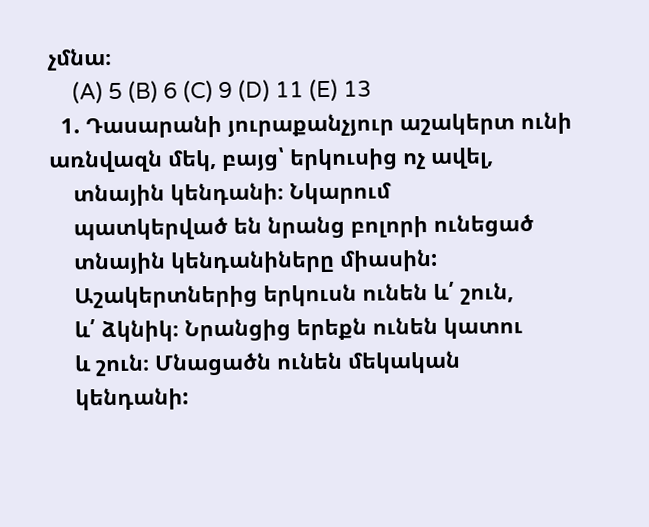չմնա։
    (A) 5 (B) 6 (C) 9 (D) 11 (E) 13
  1. Դասարանի յուրաքանչյուր աշակերտ ունի առնվազն մեկ, բայց՝ երկուսից ոչ ավել,
    տնային կենդանի։ Նկարում
    պատկերված են նրանց բոլորի ունեցած
    տնային կենդանիները միասին:
    Աշակերտներից երկուսն ունեն և՛ շուն,
    և՛ ձկնիկ։ Նրանցից երեքն ունեն կատու
    և շուն։ Մնացածն ունեն մեկական
    կենդանի: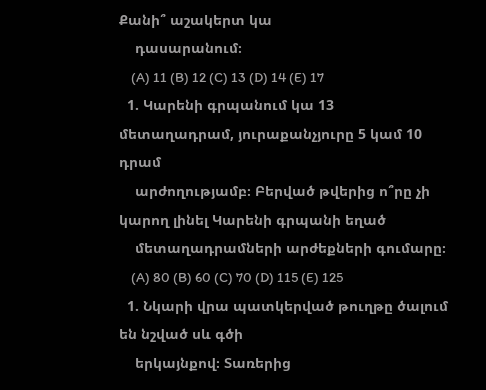Քանի՞ աշակերտ կա
    դասարանում։
    (A) 11 (B) 12 (C) 13 (D) 14 (E) 17
  1. Կարենի գրպանում կա 13 մետաղադրամ, յուրաքանչյուրը 5 կամ 10 դրամ
    արժողությամբ։ Բերված թվերից ո՞րը չի կարող լինել Կարենի գրպանի եղած
    մետաղադրամների արժեքների գումարը։
    (A) 80 (B) 60 (C) 70 (D) 115 (E) 125
  1. Նկարի վրա պատկերված թուղթը ծալում են նշված սև գծի
    երկայնքով։ Տառերից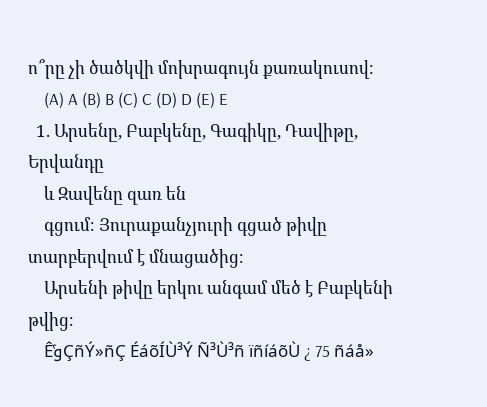ո՞րը չի ծածկվի մոխրագույն քառակուսով։
    (A) A (B) B (C) C (D) D (E) E
  1. Արսենը, Բաբկենը, Գագիկը, Դավիթը, Երվանդը
    և Զավենը զառ են
    գցում։ Յուրաքանչյուրի գցած թիվը տարբերվում է մնացածից։
    Արսենի թիվը երկու անգամ մեծ է Բաբկենի թվից։
    ÊݹÇñÝ»ñÇ ÉáõÍÙ³Ý Ñ³Ù³ñ ïñíáõÙ ¿ 75 ñáå»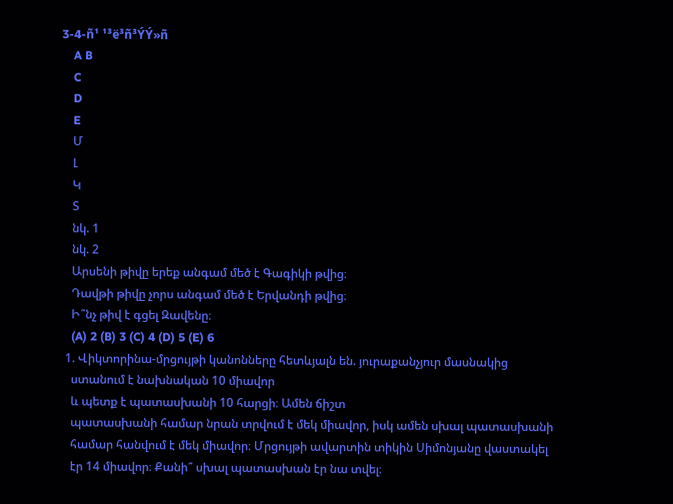3-4-ñ¹ ¹³ë³ñ³ÝÝ»ñ
    A B
    C
    D
    E
    Մ
    Լ
    Կ
    Տ
    նկ. 1
    նկ. 2
    Արսենի թիվը երեք անգամ մեծ է Գագիկի թվից։
    Դավթի թիվը չորս անգամ մեծ է Երվանդի թվից։
    Ի՞նչ թիվ է գցել Զավենը։
    (A) 2 (B) 3 (C) 4 (D) 5 (E) 6
  1. Վիկտորինա-մրցույթի կանոնները հետևյալն են. յուրաքանչյուր մասնակից
    ստանում է նախնական 10 միավոր
    և պետք է պատասխանի 10 հարցի։ Ամեն ճիշտ
    պատասխանի համար նրան տրվում է մեկ միավոր, իսկ ամեն սխալ պատասխանի
    համար հանվում է մեկ միավոր։ Մրցույթի ավարտին տիկին Սիմոնյանը վաստակել
    էր 14 միավոր։ Քանի՞ սխալ պատասխան էր նա տվել։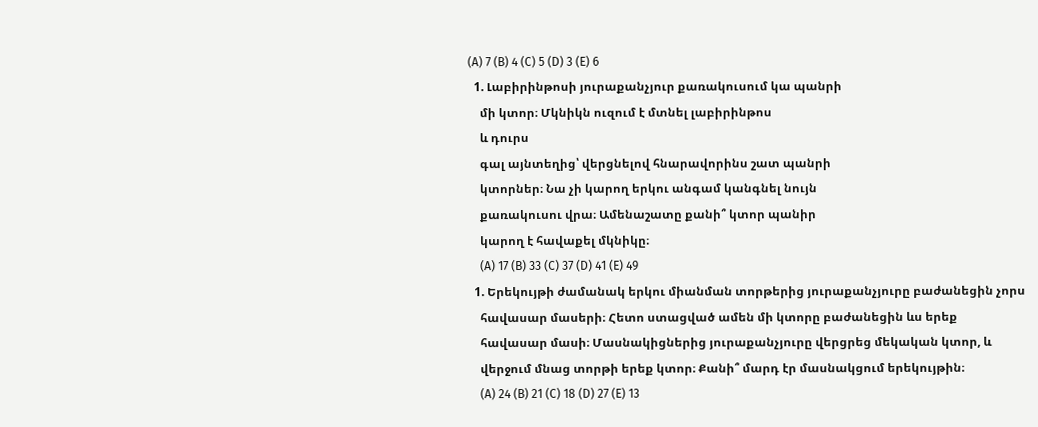(A) 7 (B) 4 (C) 5 (D) 3 (E) 6
  1. Լաբիրինթոսի յուրաքանչյուր քառակուսում կա պանրի
    մի կտոր։ Մկնիկն ուզում է մտնել լաբիրինթոս
    և դուրս
    գալ այնտեղից՝ վերցնելով հնարավորինս շատ պանրի
    կտորներ։ Նա չի կարող երկու անգամ կանգնել նույն
    քառակուսու վրա։ Ամենաշատը քանի՞ կտոր պանիր
    կարող է հավաքել մկնիկը։
    (A) 17 (B) 33 (C) 37 (D) 41 (E) 49
  1. Երեկույթի ժամանակ երկու միանման տորթերից յուրաքանչյուրը բաժանեցին չորս
    հավասար մասերի։ Հետո ստացված ամեն մի կտորը բաժանեցին ևս երեք
    հավասար մասի։ Մասնակիցներից յուրաքանչյուրը վերցրեց մեկական կտոր, և
    վերջում մնաց տորթի երեք կտոր։ Քանի՞ մարդ էր մասնակցում երեկույթին։
    (A) 24 (B) 21 (C) 18 (D) 27 (E) 13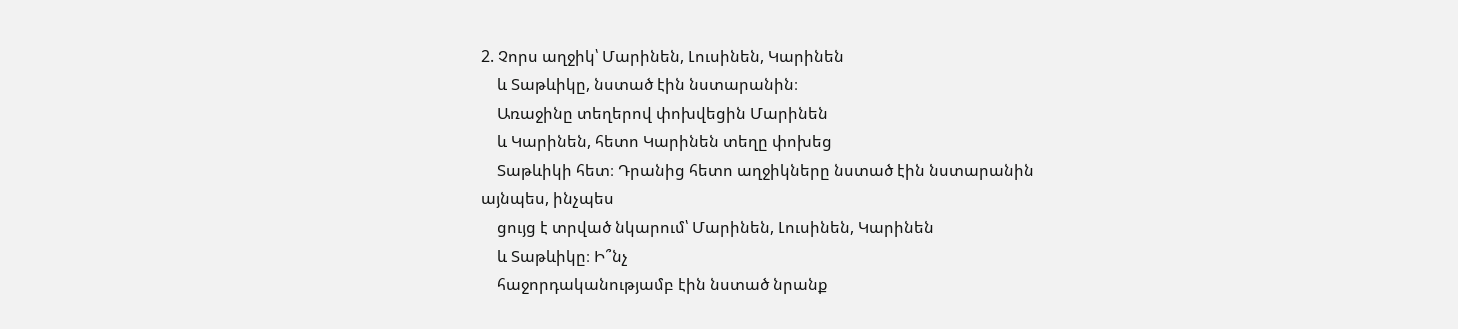2. Չորս աղջիկ՝ Մարինեն, Լուսինեն, Կարինեն
    և Տաթևիկը, նստած էին նստարանին։
    Առաջինը տեղերով փոխվեցին Մարինեն
    և Կարինեն, հետո Կարինեն տեղը փոխեց
    Տաթևիկի հետ։ Դրանից հետո աղջիկները նստած էին նստարանին այնպես, ինչպես
    ցույց է տրված նկարում՝ Մարինեն, Լուսինեն, Կարինեն
    և Տաթևիկը։ Ի՞նչ
    հաջորդականությամբ էին նստած նրանք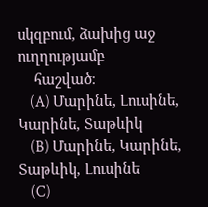սկզբում, ձախից աջ ուղղությամբ
    հաշված։
    (A) Մարինե, Լուսինե, Կարինե, Տաթևիկ
    (B) Մարինե, Կարինե, Տաթևիկ, Լուսինե
    (C)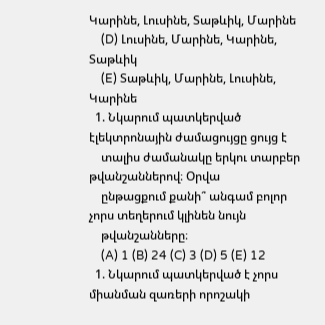Կարինե, Լուսինե, Տաթևիկ, Մարինե
    (D) Լուսինե, Մարինե, Կարինե, Տաթևիկ
    (E) Տաթևիկ, Մարինե, Լուսինե, Կարինե
  1. Նկարում պատկերված էլեկտրոնային ժամացույցը ցույց է
    տալիս ժամանակը երկու տարբեր թվանշաններով։ Օրվա
    ընթացքում քանի՞ անգամ բոլոր չորս տեղերում կլինեն նույն
    թվանշանները։
    (A) 1 (B) 24 (C) 3 (D) 5 (E) 12
  1. Նկարում պատկերված է չորս միանման զառերի որոշակի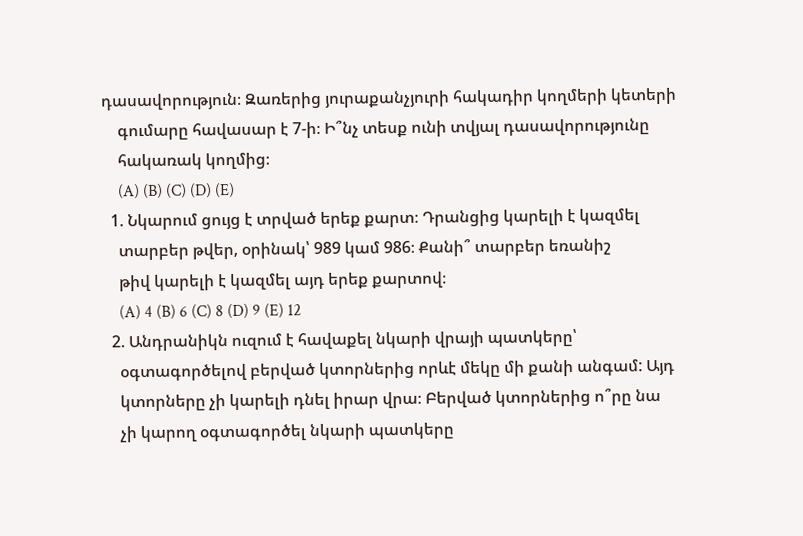դասավորություն։ Զառերից յուրաքանչյուրի հակադիր կողմերի կետերի
    գումարը հավասար է 7-ի։ Ի՞նչ տեսք ունի տվյալ դասավորությունը
    հակառակ կողմից։
    (A) (B) (C) (D) (E)
  1. Նկարում ցույց է տրված երեք քարտ։ Դրանցից կարելի է կազմել
    տարբեր թվեր, օրինակ՝ 989 կամ 986։ Քանի՞ տարբեր եռանիշ
    թիվ կարելի է կազմել այդ երեք քարտով։
    (A) 4 (B) 6 (C) 8 (D) 9 (E) 12
  2. Անդրանիկն ուզում է հավաքել նկարի վրայի պատկերը՝
    օգտագործելով բերված կտորներից որևէ մեկը մի քանի անգամ: Այդ
    կտորները չի կարելի դնել իրար վրա։ Բերված կտորներից ո՞րը նա
    չի կարող օգտագործել նկարի պատկերը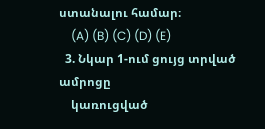ստանալու համար։
    (A) (B) (C) (D) (E)
  3. Նկար 1-ում ցույց տրված ամրոցը
    կառուցված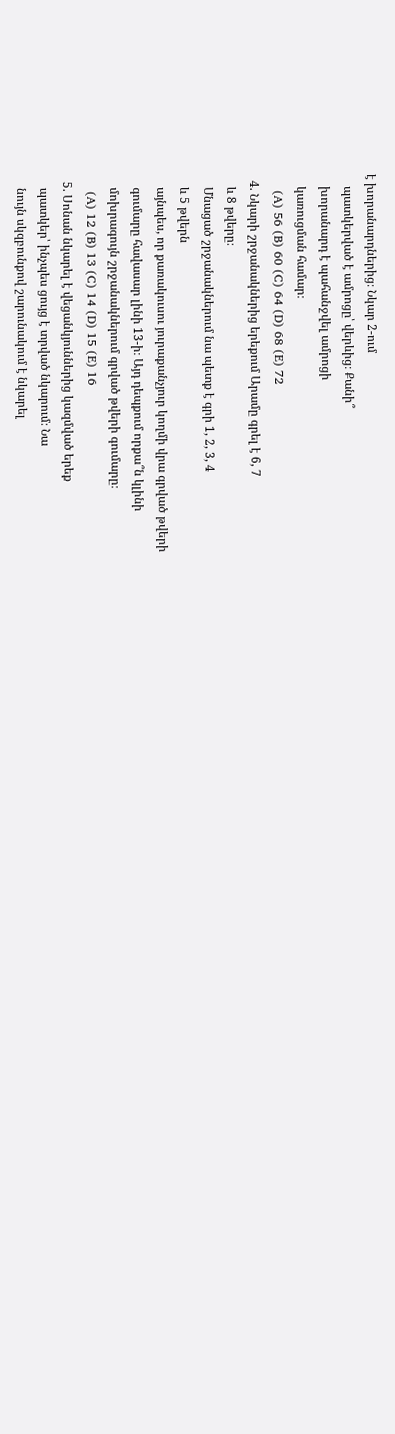է խորանարդներից։ Նկար 2-ում
    պատկերված է ամրոցը՝ վերևից։ Քանի՞
    խորանարդ է պահանջվել ամրոցի
    կառուցման համար։
    (A) 56 (B) 60 (C) 64 (D) 68 (E) 72
  4. Նկարի շրջանակներից երեքում Արամը գրել է 6, 7
    և 8 թվերը։
    Մնացած շրջանակներում նա պետք է գրի 1, 2, 3, 4
    և 5 թվերն
    այնպես, որ քառակուսու յուրաքանչյուր կողմի վրա գրված թվերի
    գումարը հավասար լինի 13-ի։ Այդ դեպքում որքա՞ն կլինի
    մոխրագույն շրջանակներում գրված թվերի գումարը։
    (A) 12 (B) 13 (C) 14 (D) 15 (E) 16
  5. Սոնան նկարել է վեցանկյուններից կազմված երեք
    պատկեր՝ ինչպես ցույց է տրված նկարում։ Նա
    նույն սկզբունքով շարունակում է նկարել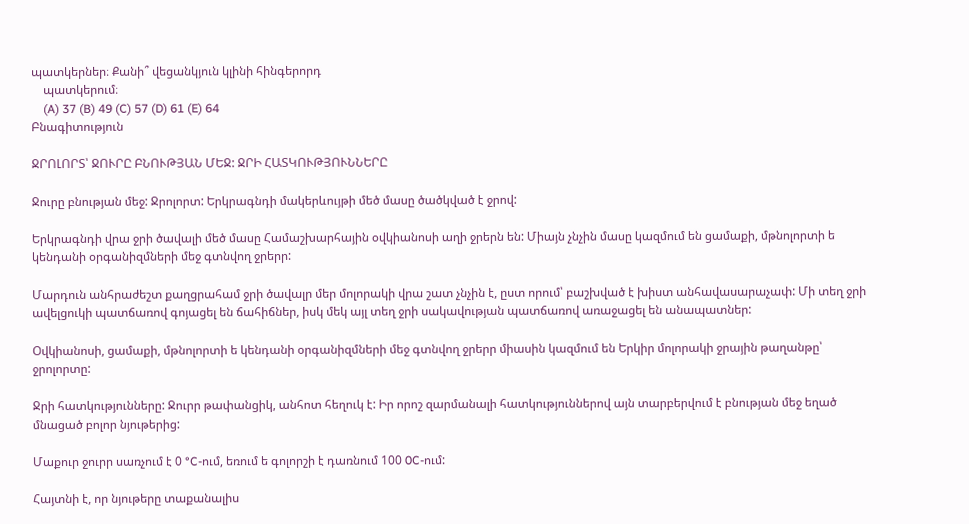պատկերներ։ Քանի՞ վեցանկյուն կլինի հինգերորդ
    պատկերում։
    (A) 37 (B) 49 (C) 57 (D) 61 (E) 64
Բնագիտություն

ՋՐՈԼՈՐՏ՝ ՋՈՒՐԸ ԲՆՈՒԹՅԱՆ ՄԵՋ: ՋՐԻ ՀԱՏԿՈՒԹՅՈՒՆՆԵՐԸ

Ջուրը բնության մեջ: Ջրոլորտ: Երկրագնդի մակերևույթի մեծ մասը ծածկված է ջրով:

Երկրագնդի վրա ջրի ծավալի մեծ մասը Համաշխարհային օվկիանոսի աղի ջրերն են: Միայն չնչին մասը կազմում են ցամաքի, մթնոլորտի ե կենդանի օրգանիզմների մեջ գտնվող ջրերր:

Մարդուն անհրաժեշտ քաղցրահամ ջրի ծավալր մեր մոլորակի վրա շատ չնչին է, ըստ որում՝ բաշխված է խիստ անհավասարաչափ: Մի տեղ ջրի ավելցուկի պատճառով գոյացել են ճահիճներ, իսկ մեկ այլ տեղ ջրի սակավության պատճառով առաջացել են անապատներ:

Օվկիանոսի, ցամաքի, մթնոլորտի ե կենդանի օրգանիզմների մեջ գտնվող ջրերր միասին կազմում են Երկիր մոլորակի ջրային թաղանթը՝ ջրոլորտը:

Ջրի հատկությունները: Ջուրր թափանցիկ, անհոտ հեղուկ է: Իր որոշ զարմանալի հատկություններով այն տարբերվում է բնության մեջ եղած մնացած բոլոր նյութերից:

Մաքուր ջուրր սառչում է 0 °C-ում, եռում ե գոլորշի է դառնում 100 0C-ում:

Հայտնի է, որ նյութերը տաքանալիս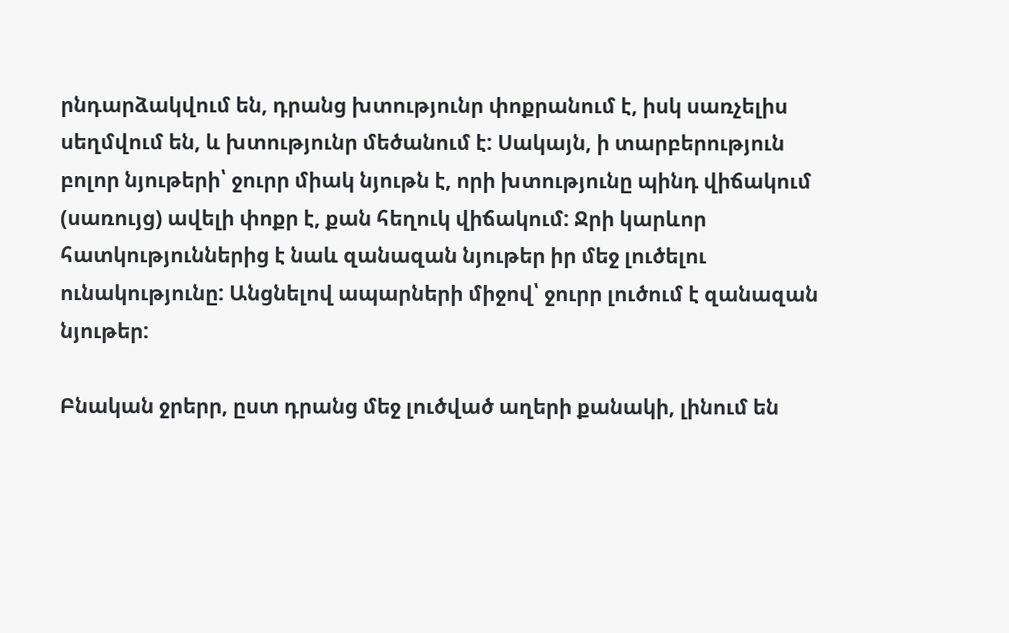րնդարձակվում են, դրանց խտությունր փոքրանում է, իսկ սառչելիս սեղմվում են, և խտությունր մեծանում է: Սակայն, ի տարբերություն բոլոր նյութերի՝ ջուրր միակ նյութն է, որի խտությունը պինդ վիճակում (սառույց) ավելի փոքր է, քան հեղուկ վիճակում: Ջրի կարևոր հատկություններից է նաև զանազան նյութեր իր մեջ լուծելու ունակությունը: Անցնելով ապարների միջով՝ ջուրր լուծում է զանազան նյութեր:

Բնական ջրերր, ըստ դրանց մեջ լուծված աղերի քանակի, լինում են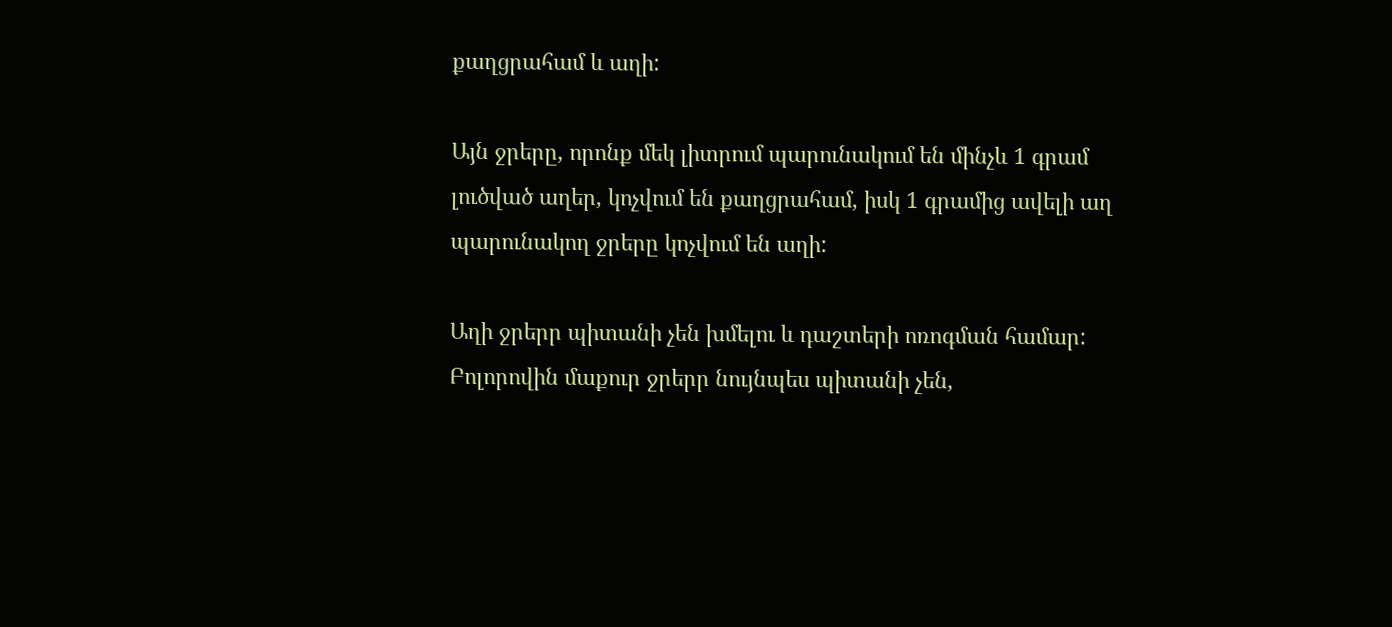քաղցրահամ և աղի:

Այն ջրերը, որոնք մեկ լիտրում պարունակում են մինչև 1 գրամ լուծված աղեր, կոչվում են քաղցրահամ, իսկ 1 գրամից ավելի աղ պարունակող ջրերը կոչվում են աղի:

Աղի ջրերր պիտանի չեն խմելու և դաշտերի ոռոգման համար: Բոլորովին մաքուր ջրերր նույնպես պիտանի չեն,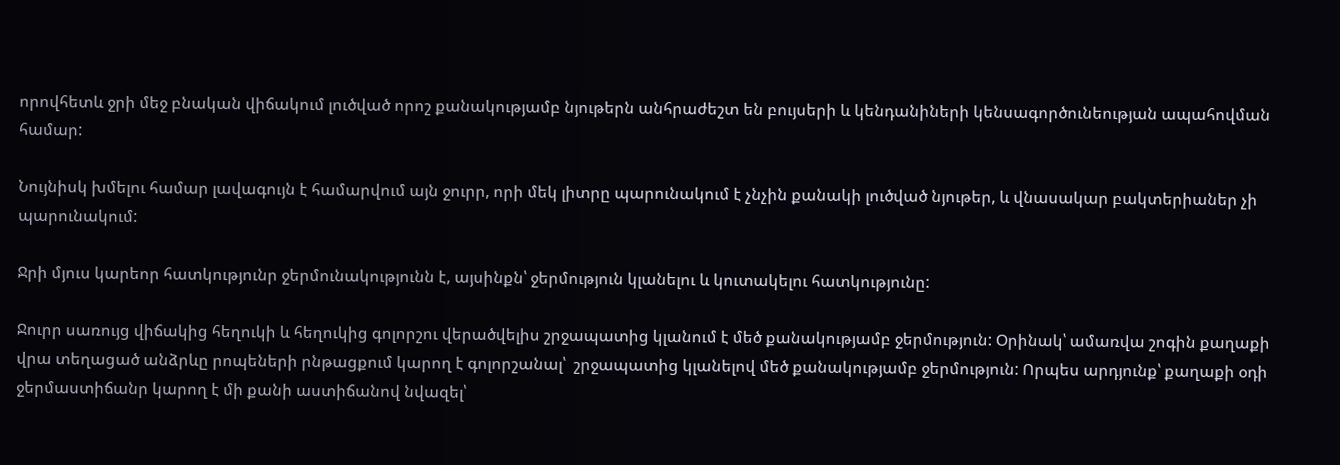որովհետև ջրի մեջ բնական վիճակում լուծված որոշ քանակությամբ նյութերն անհրաժեշտ են բույսերի և կենդանիների կենսագործունեության ապահովման համար:

Նույնիսկ խմելու համար լավագույն է համարվում այն ջուրր, որի մեկ լիտրը պարունակում է չնչին քանակի լուծված նյութեր, և վնասակար բակտերիաներ չի պարունակում:

Ջրի մյուս կարեոր հատկությունր ջերմունակությունն է, այսինքն՝ ջերմություն կլանելու և կուտակելու հատկությունը:

Ջուրր սառույց վիճակից հեղուկի և հեղուկից գոլորշու վերածվելիս շրջապատից կլանում է մեծ քանակությամբ ջերմություն: Օրինակ՝ ամառվա շոգին քաղաքի վրա տեղացած անձրևը րոպեների րնթացքում կարող է գոլորշանալ՝  շրջապատից կլանելով մեծ քանակությամբ ջերմություն: Որպես արդյունք՝ քաղաքի օդի ջերմաստիճանր կարող է մի քանի աստիճանով նվազել՝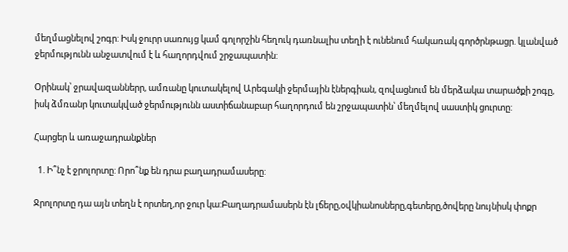մեղմացնելով շոգր: Իսկ ջուրր սառույց կամ գոլորշին հեղուկ դառնալիս տեղի է ունենում հակառակ գործրնթացր. կլանված ջերմությունն անջատվում է և հաղորդվում շրջապատին:

Օրինակ՝ ջրավազաններր, ամռանը կուտակելով Արեգակի ջերմային էներգիան, զովացնում են մերձակա տարածքի շոգը, իսկ ձմռանր կուտակված ջերմությունն աստիճանաբար հաղորդում են շրջապատին՝ մեղմելով սաստիկ ցուրտը:

Հարցեր և առաջադրանքներ

  1. Ի՞նչ է ջրոլորտը: Որո՞նք են դրա բաղադրամասերը:

Ջրոլորտը դա այն տեղն է որտեղ,որ ջուր կա:Բաղադրամասերն էն լճերը,օվկիանոսները,գետերը,ծովերը նույնիսկ փոքր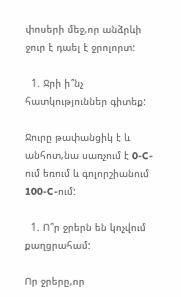փոսերի մեջ,որ անձրևի ջուր է դաել է ջրոլորտ:

  1. Ջրի ի՞նչ հատկություններ գիտեք:

Ջուրը թափանցիկ է և անհոտ,նա սառչում է 0-C-ում եռում և գոլորշիանում 100-C-ում:

  1. Ո՞ր ջրերն են կոչվում քաղցրահամ:

Որ ջրերը,որ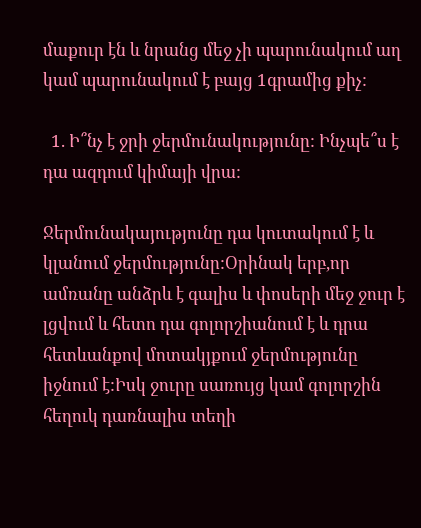մաքուր էն և նրանց մեջ չի պարունակում աղ կամ պարունակում է բայց 1գրամից քիչ:

  1. Ի՞նչ է ջրի ջերմունակությունը: Ինչպե՞ս է դա ազդում կիմայի վրա:

Ջերմունակայությունը դա կուտակում է և կլանում ջերմությունը:Օրինակ երբ,որ ամռանը անձրև է գալիս և փոսերի մեջ ջուր է լցվում և հետո դա գոլորշիանում է և դրա հետևանքով մոտակյքում ջերմությունը իջնում է:Իսկ ջուրը սառույց կամ գոլորշին հեղուկ դառնալիս տեղի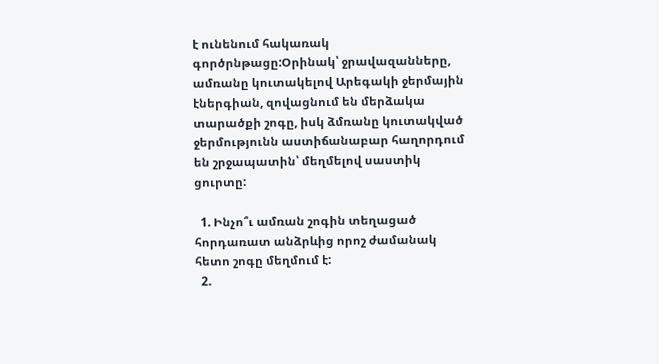է ունենում հակառակ գործրնթացը:Օրինակ՝ ջրավազանները, ամռանը կուտակելով Արեգակի ջերմային էներգիան, զովացնում են մերձակա տարածքի շոգը, իսկ ձմռանը կուտակված ջերմությունն աստիճանաբար հաղորդում են շրջապատին՝ մեղմելով սաստիկ ցուրտը:

  1. Ինչո՞ւ ամռան շոգին տեղացած հորդառատ անձրևից որոշ ժամանակ հետո շոգը մեղմում է:
  2.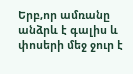Երբ,որ ամռանը անձրև է գալիս և փոսերի մեջ ջուր է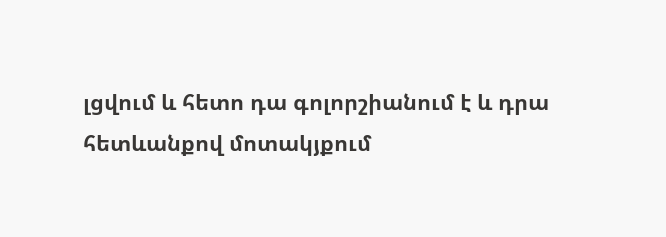լցվում և հետո դա գոլորշիանում է և դրա հետևանքով մոտակյքում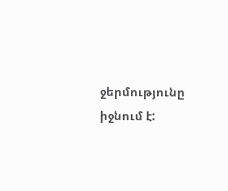ջերմությունը իջնում է: